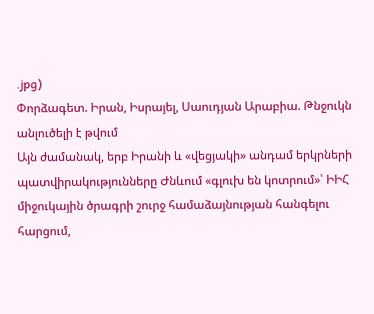.jpg)
Փորձագետ. Իրան, Իսրայել, Սաուդյան Արաբիա. Թնջուկն անլուծելի է թվում
Այն ժամանակ, երբ Իրանի և «վեցյակի» անդամ երկրների պատվիրակությունները Ժնևում «գլուխ են կոտրում»՝ ԻԻՀ միջուկային ծրագրի շուրջ համաձայնության հանգելու հարցում,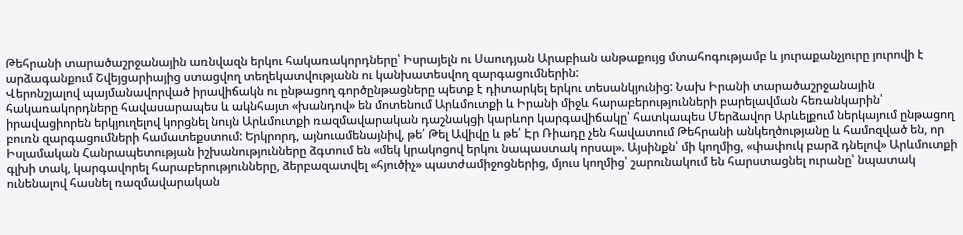Թեհրանի տարածաշրջանային առնվազն երկու հակառակորդները՝ Իսրայելն ու Սաուդյան Արաբիան անթաքույց մտահոգությամբ և յուրաքանչյուրը յուրովի է արձագանքում Շվեյցարիայից ստացվող տեղեկատվությանն ու կանխատեսվող զարգացումներին:
Վերոնշյալով պայմանավորված իրավիճակն ու ընթացող գործընթացները պետք է դիտարկել երկու տեսանկյունից: Նախ Իրանի տարածաշրջանային հակառակորդները հավասարապես և ակնհայտ «խանդով» են մոտենում Արևմուտքի և Իրանի միջև հարաբերությունների բարելավման հեռանկարին՝ իրավացիորեն երկյուղելով կորցնել նույն Արևմուտքի ռազմավարական դաշնակցի կարևոր կարգավիճակը՝ հատկապես Մերձավոր Արևելքում ներկայում ընթացող բուռն զարգացումների համատեքստում: Երկրորդ, այնուամենայնիվ, թե՛ Թել Ավիվը և թե՛ Էր Ռիադը չեն հավատում Թեհրանի անկեղծությանը և համոզված են, որ Իսլամական Հանրապետության իշխանությունները ձգտում են «մեկ կրակոցով երկու նապաստակ որսալ». Այսինքն՝ մի կողմից, «փափուկ բարձ դնելով» Արևմուտքի գլխի տակ, կարգավորել հարաբերությունները, ձերբազատվել «հյուծիչ» պատժամիջոցներից, մյուս կողմից՝ շարունակում են հարստացնել ուրանը՝ նպատակ ունենալով հասնել ռազմավարական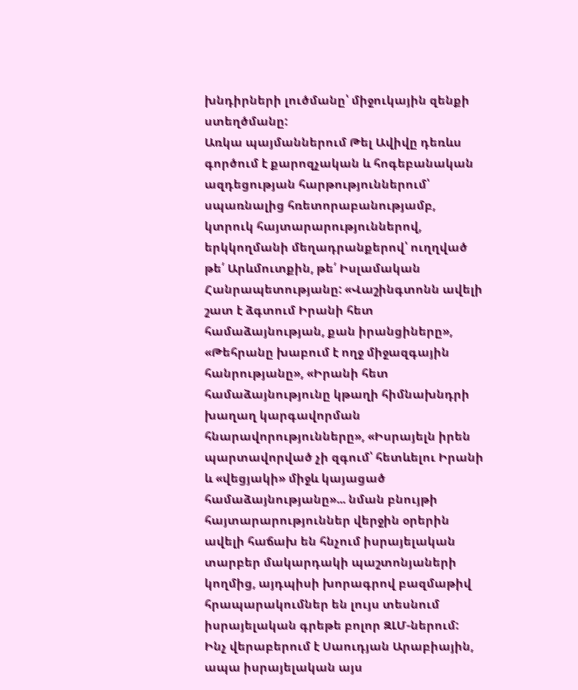խնդիրների լուծմանը՝ միջուկային զենքի ստեղծմանը:
Առկա պայմաններում Թել Ավիվը դեռևս գործում է քարոզչական և հոգեբանական ազդեցության հարթություններում՝ սպառնալից հռետորաբանությամբ, կտրուկ հայտարարություններով, երկկողմանի մեղադրանքերով՝ ուղղված թե՛ Արևմուտքին, թե՛ Իսլամական Հանրապետությանը: «Վաշինգտոնն ավելի շատ է ձգտում Իրանի հետ համաձայնության, քան իրանցիները», «Թեհրանը խաբում է ողջ միջազգային հանրությանը», «Իրանի հետ համաձայնությունը կթաղի հիմնախնդրի խաղաղ կարգավորման հնարավորությունները», «Իսրայելն իրեն պարտավորված չի զգում՝ հետևելու Իրանի և «վեցյակի» միջև կայացած համաձայնությանը»... նման բնույթի հայտարարություններ վերջին օրերին ավելի հաճախ են հնչում իսրայելական տարբեր մակարդակի պաշտոնյաների կողմից, այդպիսի խորագրով բազմաթիվ հրապարակումներ են լույս տեսնում իսրայելական գրեթե բոլոր ԶԼՄ-ներում:
Ինչ վերաբերում է Սաուդյան Արաբիային, ապա իսրայելական այս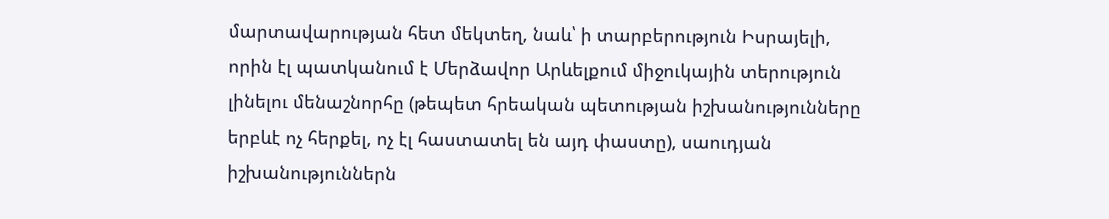մարտավարության հետ մեկտեղ, նաև՝ ի տարբերություն Իսրայելի, որին էլ պատկանում է Մերձավոր Արևելքում միջուկային տերություն լինելու մենաշնորհը (թեպետ հրեական պետության իշխանությունները երբևէ ոչ հերքել, ոչ էլ հաստատել են այդ փաստը), սաուդյան իշխանություններն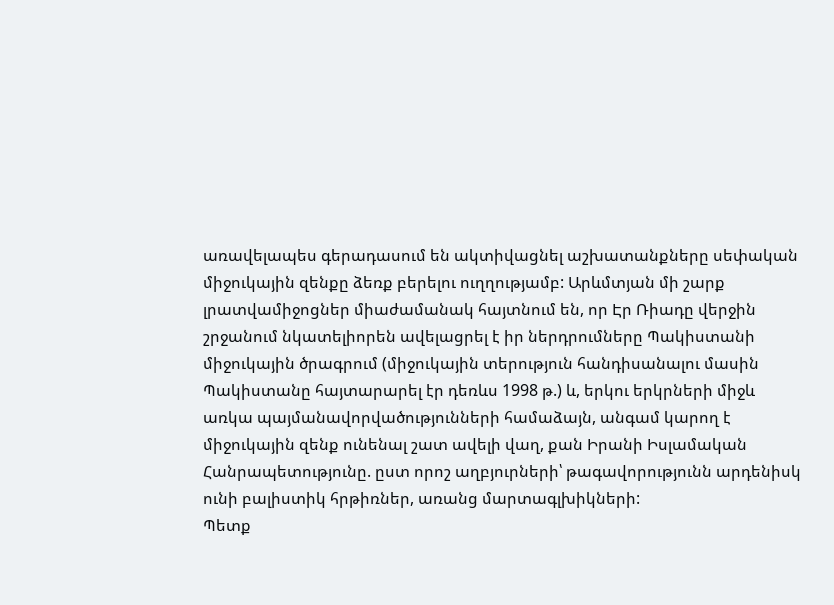առավելապես գերադասում են ակտիվացնել աշխատանքները սեփական միջուկային զենքը ձեռք բերելու ուղղությամբ: Արևմտյան մի շարք լրատվամիջոցներ միաժամանակ հայտնում են, որ Էր Ռիադը վերջին շրջանում նկատելիորեն ավելացրել է իր ներդրումները Պակիստանի միջուկային ծրագրում (միջուկային տերություն հանդիսանալու մասին Պակիստանը հայտարարել էր դեռևս 1998 թ.) և, երկու երկրների միջև առկա պայմանավորվածությունների համաձայն, անգամ կարող է միջուկային զենք ունենալ շատ ավելի վաղ, քան Իրանի Իսլամական Հանրապետությունը. ըստ որոշ աղբյուրների՝ թագավորությունն արդենիսկ ունի բալիստիկ հրթիռներ, առանց մարտագլխիկների:
Պետք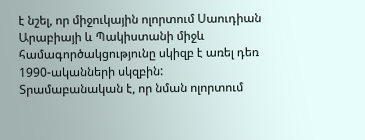է նշել, որ միջուկային ոլորտում Սաուդիան Արաբիայի և Պակիստանի միջև համագործակցությունը սկիզբ է առել դեռ 1990-ականների սկզբին: Տրամաբանական է, որ նման ոլորտում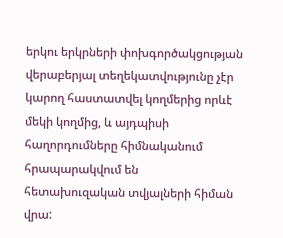երկու երկրների փոխգործակցության վերաբերյալ տեղեկատվությունը չէր կարող հաստատվել կողմերից որևէ մեկի կողմից, և այդպիսի հաղորդումները հիմնականում հրապարակվում են հետախուզական տվյալների հիման վրա: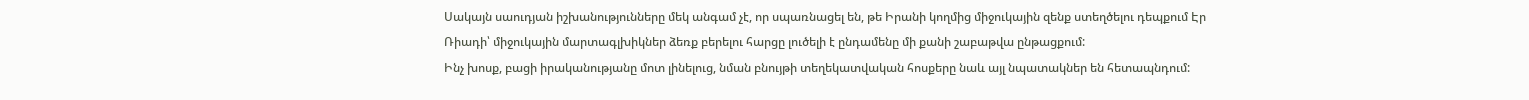Սակայն սաուդյան իշխանությունները մեկ անգամ չէ, որ սպառնացել են, թե Իրանի կողմից միջուկային զենք ստեղծելու դեպքում Էր Ռիադի՝ միջուկային մարտագլխիկներ ձեռք բերելու հարցը լուծելի է ընդամենը մի քանի շաբաթվա ընթացքում:
Ինչ խոսք, բացի իրականությանը մոտ լինելուց, նման բնույթի տեղեկատվական հոսքերը նաև այլ նպատակներ են հետապնդում: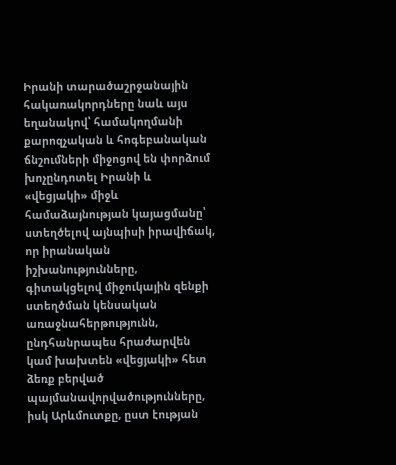Իրանի տարածաշրջանային հակառակորդները նաև այս եղանակով՝ համակողմանի քարոզչական և հոգեբանական ճնշումների միջոցով են փորձում խոչընդոտել Իրանի և «վեցյակի» միջև համաձայնության կայացմանը՝ ստեղծելով այնպիսի իրավիճակ, որ իրանական իշխանությունները, գիտակցելով միջուկային զենքի ստեղծման կենսական առաջնահերթությունն, ընդհանրապես հրաժարվեն կամ խախտեն «վեցյակի» հետ ձեռք բերված պայմանավորվածությունները, իսկ Արևմուտքը, ըստ էության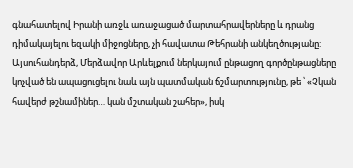գնահատելով Իրանի առջև առաջացած մարտահրավերները և դրանց դիմակայելու եզակի միջոցները, չի հավատա Թեհրանի անկեղծությանը:
Այսուհանդերձ, Մերձավոր Արևելքում ներկայում ընթացող գործընթացները կոչված են ապացուցելու նաև այն պատմական ճշմարտությունը, թե ՝ «Չկան հավերժ թշնամիներ… կան մշտական շահեր», իսկ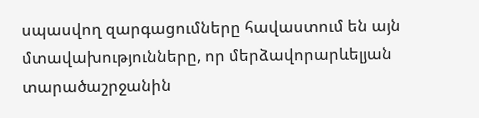սպասվող զարգացումները հավաստում են այն մտավախությունները, որ մերձավորարևելյան տարածաշրջանին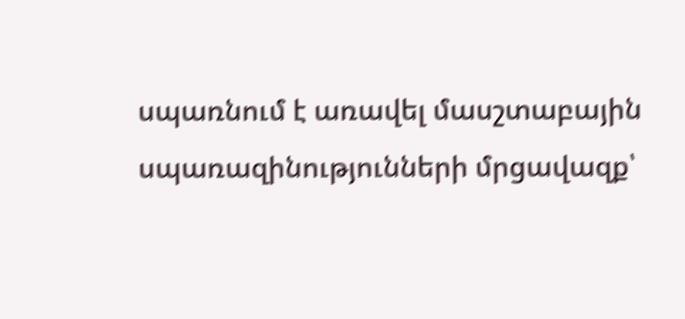սպառնում է առավել մասշտաբային սպառազինությունների մրցավազք՝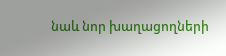նաև նոր խաղացողների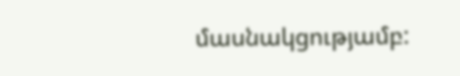մասնակցությամբ: